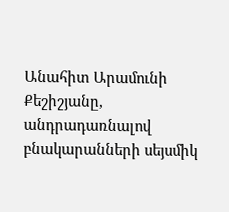Անահիտ Արամունի Քեշիշյանը, անդրադառնալով բնակարանների սեյսմիկ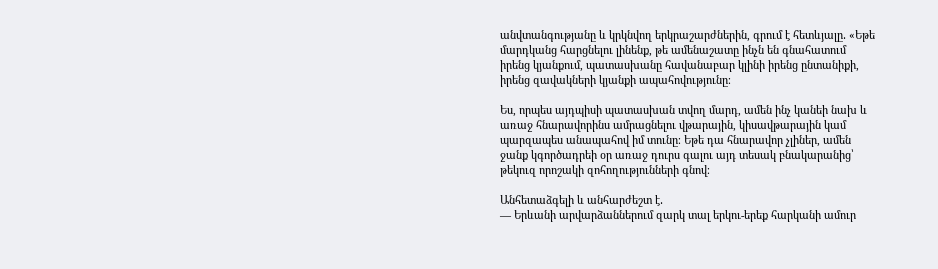անվտանգությանը և կրկնվող երկրաշարժներին, գրում է հետևյալը․ «Եթե մարդկանց հարցնելու լինենք, թե ամենաշատը ինչն են գնահատում իրենց կյանքում, պատասխանը հավանաբար կլինի իրենց ընտանիքի, իրենց զավակների կյանքի ապահովությունը։

Ես, որպես այդպիսի պատասխան տվող մարդ, ամեն ինչ կանեի նախ և առաջ հնարավորինս ամրացնելու վթարային, կիսավթարային կամ պարզապես անապահով իմ տունը։ Եթե դա հնարավոր չլիներ, ամեն ջանք կգործադրեի օր առաջ դուրս գալու այդ տեսակ բնակարանից՝ թեկուզ որոշակի զոհողությունների գնով։

Անհետաձգելի և անհարժեշտ է․
— Երևանի արվարձաններում զարկ տալ երկու-երեք հարկանի ամուր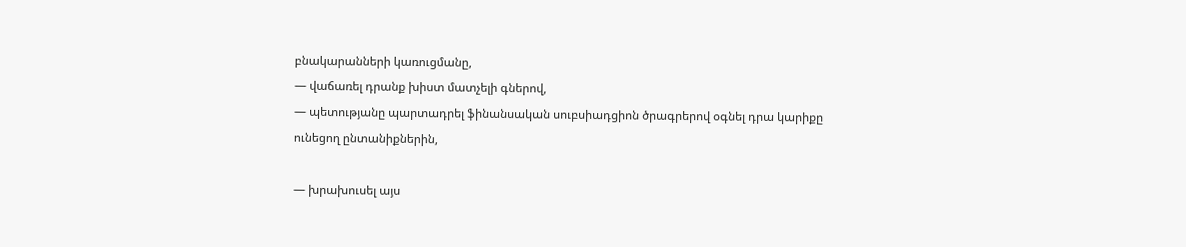բնակարանների կառուցմանը,
— վաճառել դրանք խիստ մատչելի գներով,
— պետությանը պարտադրել ֆինանսական սուբսիադցիոն ծրագրերով օգնել դրա կարիքը ունեցող ընտանիքներին,

— խրախուսել այս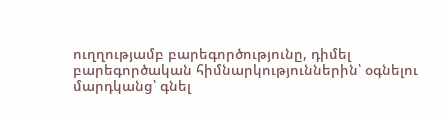ուղղությամբ բարեգործությունը, դիմել բարեգործական հիմնարկություններին՝ օգնելու մարդկանց՝ գնել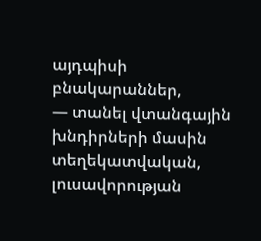այդպիսի բնակարաններ,
— տանել վտանգային խնդիրների մասին տեղեկատվական, լուսավորության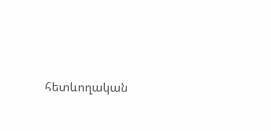հետևողական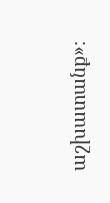աշխատանք»։